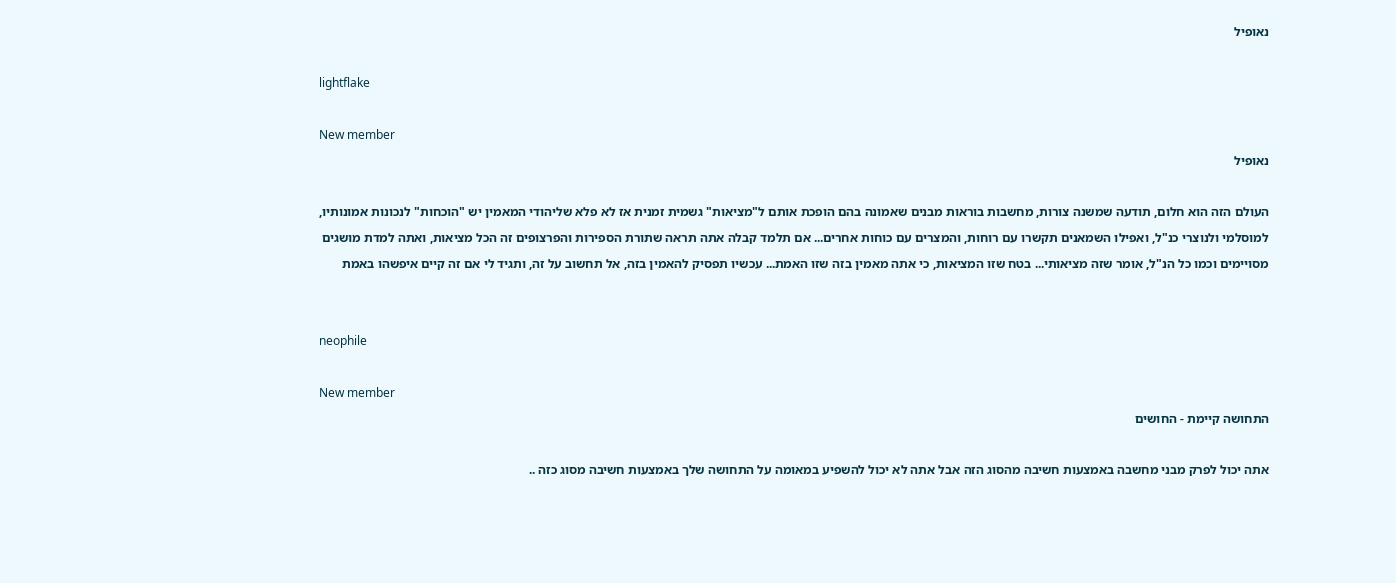נאופיל

lightflake

New member
נאופיל

העולם הזה הוא חלום, תודעה שמשנה צורות, מחשבות בוראות מבנים שאמונה בהם הופכת אותם ל"מציאות" גשמית זמנית אז לא פלא שליהודי המאמין יש "הוכחות" לנכונות אמונותיו, למוסלמי ולנוצרי כנ"ל, ואפילו השמאנים תקשרו עם רוחות, והמצרים עם כוחות אחרים... אם תלמד קבלה אתה תראה שתורת הספירות והפרצופים זה הכל מציאות, ואתה למדת מושגים מסויימים וכמו כל הנ"ל, אומר שזה מציאותי... בטח שזו המציאות, כי אתה מאמין בזה שזו האמת... עכשיו תפסיק להאמין בזה, אל תחשוב על זה, ותגיד לי אם זה קיים איפשהו באמת


neophile

New member
התחושה קיימת - החושים

אתה יכול לפרק מבני מחשבה באמצעות חשיבה מהסוג הזה אבל אתה לא יכול להשפיע במאומה על התחושה שלך באמצעות חשיבה מסוג כזה ..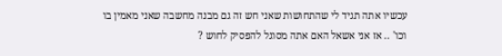עכשיו אתה תגיד לי שהתחושות שאני חש זה גם מבנה מחשבה שאני מאמין בו וכו' .. אז אני אשאל האם אתה מסוגל להפסיק לחוש ?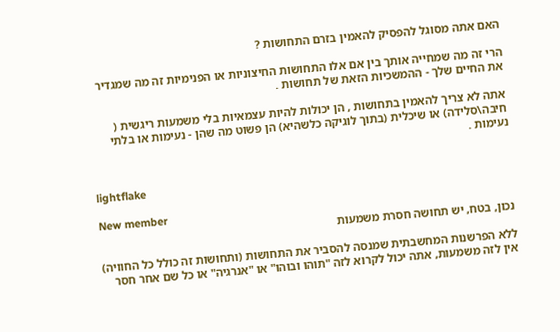האם אתה מסוגל להפסיק להאמין בזרם התחושות ?

הרי זה מה שמחייה אותך בין אם אלו התחושות החיצוניות או הפנימיות זה מה שמגדיר את החיים שלך - ההמשכיות הזאת של תחושות .

אתה לא צריך להאמין בתחושות , הן יכולות להיות עצמאיות בלי משמעות ריגשית ( חיבה\סלידה) או שיכלית (בתוך לוגיקה כלשהיא) הן פשוט מה שהן - נעימות או בלתי נעימות .


lightflake

New member
נכון, בטח, יש תחושה חסרת משמעות

ללא הפרשנות המחשבתית שמנסה להסביר את התחושות (ותחושות זה כולל כל החוויה) אין לזה משמעות, אתה יכול לקרוא לזה "תוהו ובוהו" או "אנרגיה" או כל שם אחר חסר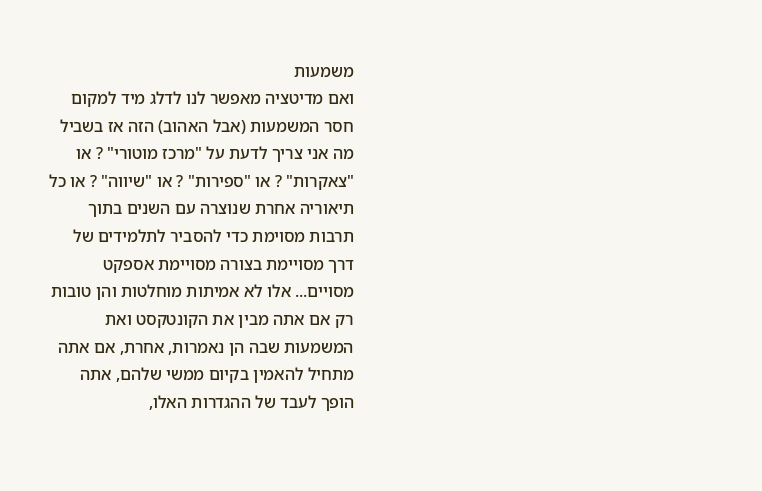משמעות
ואם מדיטציה מאפשר לנו לדלג מיד למקום חסר המשמעות (אבל האהוב) הזה אז בשביל מה אני צריך לדעת על "מרכז מוטורי" ? או "צאקרות" ? או "ספירות" ? או "שיווה" ? או כל תיאוריה אחרת שנוצרה עם השנים בתוך תרבות מסוימת כדי להסביר לתלמידים של דרך מסויימת בצורה מסויימת אספקט מסויים... אלו לא אמיתות מוחלטות והן טובות רק אם אתה מבין את הקונטקסט ואת המשמעות שבה הן נאמרות, אחרת, אם אתה מתחיל להאמין בקיום ממשי שלהם, אתה הופך לעבד של ההגדרות האלו,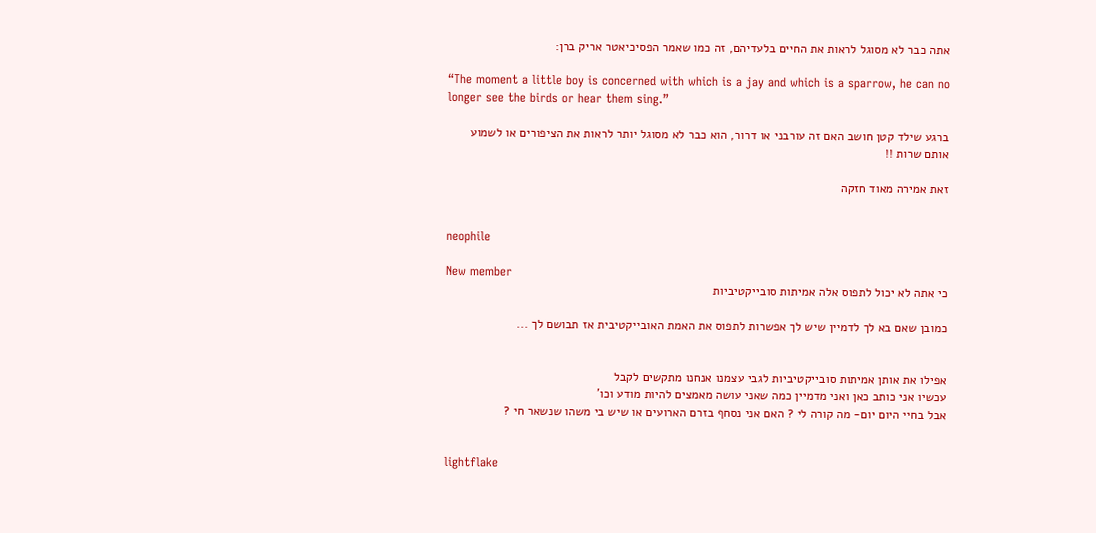אתה כבר לא מסוגל לראות את החיים בלעדיהם, זה כמו שאמר הפסיכיאטר אריק ברן:

“The moment a little boy is concerned with which is a jay and which is a sparrow, he can no longer see the birds or hear them sing.”

ברגע שילד קטן חושב האם זה עורבני או דרור, הוא כבר לא מסוגל יותר לראות את הציפורים או לשמוע אותם שרות !!

זאת אמירה מאוד חזקה


neophile

New member
כי אתה לא יכול לתפוס אלה אמיתות סובייקטיביות

כמובן שאם בא לך לדמיין שיש לך אפשרות לתפוס את האמת האובייקטיבית אז תבושם לך ...


אפילו את אותן אמיתות סובייקטיביות לגבי עצמנו אנחנו מתקשים לקבל
עכשיו אני כותב כאן ואני מדמיין כמה שאני עושה מאמצים להיות מודע וכו'
אבל בחיי היום יום- מה קורה לי ? האם אני נסחף בזרם הארועים או שיש בי משהו שנשאר חי ?


lightflake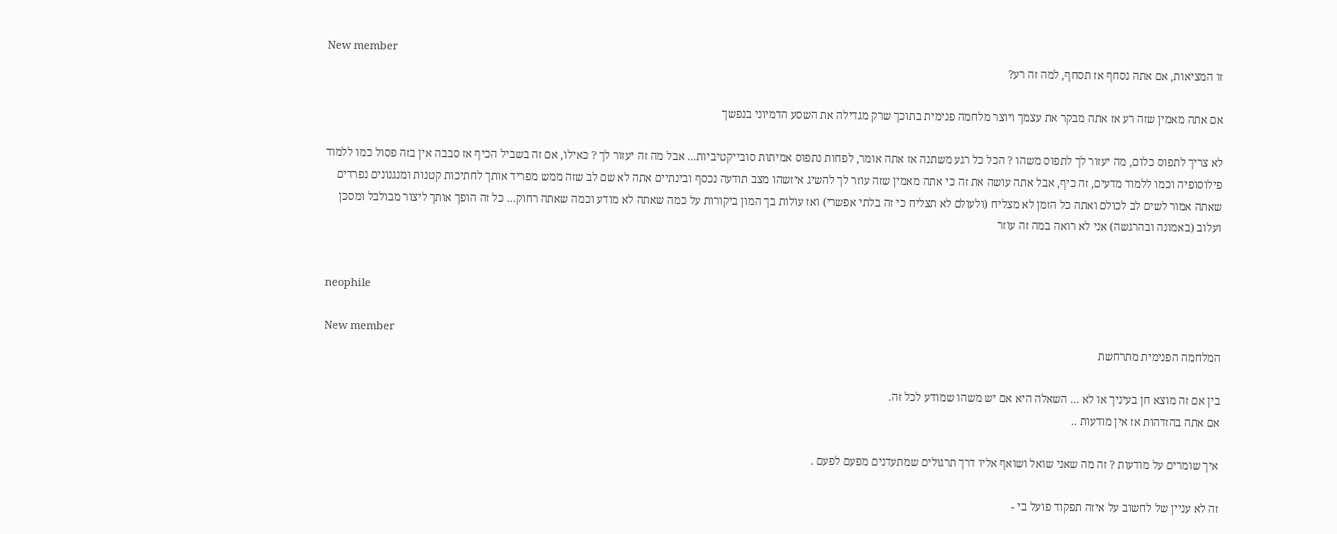New member
זו המציאות, אם אתה נסחף אז תסחף, למה זה רע?

אם אתה מאמין שזה רע אז אתה מבקר את עצמך ויוצר מלחמה פנימית בתוכך שרק מגדילה את השסע הדמיוני בנפשך

לא צריך לתפוס כלום, מה יעזור לך לתפוס משהו ? הכל כל רגע משתנה אז אתה אומר, לפחות נתפוס אמיתות סובייקטיביות... אבל מה זה יעזור לך ? כאילו, אם זה בשביל הכיף אז סבבה אין בזה פסול כמו ללמוד פילוסופיה וכמו ללמוד מדעים, זה כיף, אבל אתה עושה את זה כי אתה מאמין שזה עוזר לך להשיג איזשהו מצב תודעה נכסף ובינתיים אתה לא שם לב שזה ממש מפריד אותך לחתיכות קטנות ומנגנונים נפרדים שאתה אמור לשים לב לכולם ואתה כל הזמן לא מצליח (ולעולם לא תצליח כי זה בלתי אפשרי) ואז עולות בך המון ביקורות על כמה שאתה לא מודע וכמה שאתה רחוק... כל זה הופך אותך ליצור מבולבל ומסכן ועלוב (באמונה ובהרגשה) אני לא רואה במה זה עוזר


neophile

New member
המלחמה הפנימית מתרחשת

בין אם זה מוצא חן בעיניך או לא ... השאלה היא אם יש משהו שמודע לכל זה.
אם אתה בהזדהות אז אין מודעות ..

איך שומרים על מודעות ? זה מה שאני שואל ושואף אליו דרך תרגולים שמתעדנים מפעם לפעם .

זה לא עניין של לחשוב על איזה תפקוד פועל בי -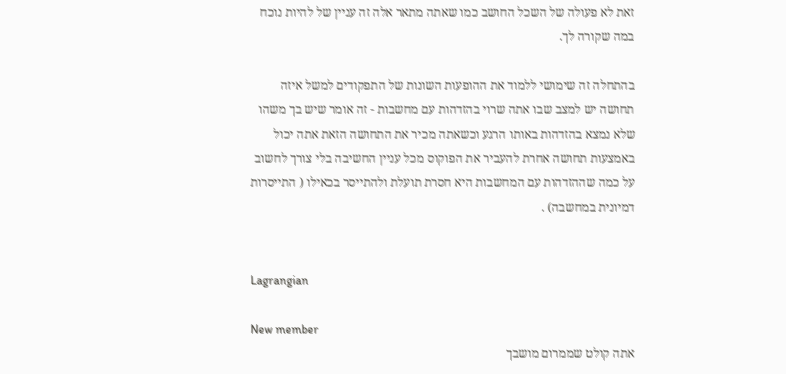זאת לא פעולה של השכל החושב כמו שאתה מתאר אלה זה עניין של להיות נוכח במה שקורה לך.

בהתחלה זה שימושי ללמוד את ההופעות השונות של התפקודים למשל איזה תחושה יש למצב שבו אתה שרוי בהזדהות עם מחשבות - זה אומר שיש בך משהו שלא נמצא בהזדהות באותו הרגע וכשאתה מכיר את התחושה הזאת אתה יכול באמצעות תחושה אחרת להעביר את הפוקוס מכל עניין החשיבה בלי צורך לחשוב על כמה שההזדהות עם המחשבות היא חסרת תועלת ולהתייסר בכאילו ( התייסרות דמיונית במחשבה) .


Lagrangian

New member
אתה קולט שממרום מושבך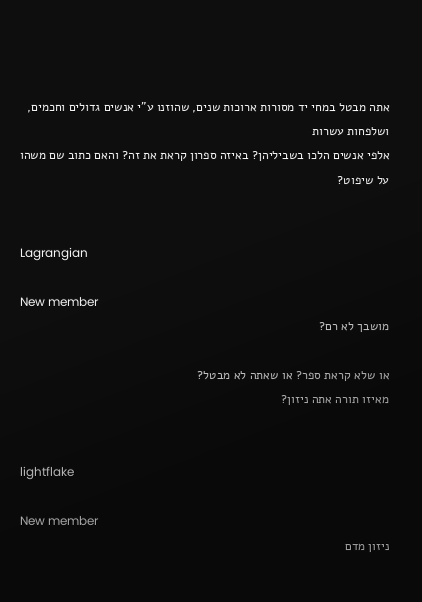אתה מבטל במחי יד מסורות ארוכות שנים, שהוזנו ע"י אנשים גדולים וחכמים, ושלפחות עשרות
אלפי אנשים הלכו בשביליהן? באיזה ספרון קראת את זה? והאם כתוב שם משהו על שיפוט?


Lagrangian

New member
מושבך לא רם?

או שלא קראת ספר? או שאתה לא מבטל?
מאיזו תורה אתה ניזון?


lightflake

New member
ניזון מדם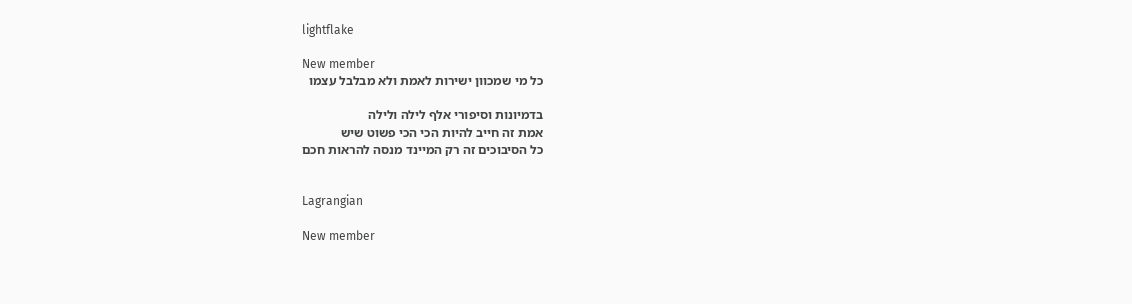lightflake

New member
כל מי שמכוון ישירות לאמת ולא מבלבל עצמו

בדמיונות וסיפורי אלף לילה ולילה
אמת זה חייב להיות הכי הכי פשוט שיש
כל הסיבוכים זה רק המיינד מנסה להראות חכם


Lagrangian

New member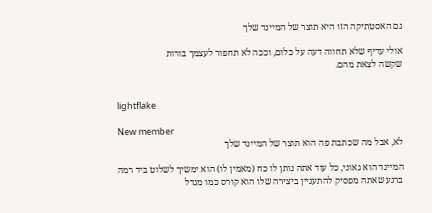גם האסטתיקה הזו היא תוצר של המיינד שלך

אולי עדיף שלא תחווה דעה על כלום, וככה לא תחפור לעצמך בורות
שקשה לצאת מהם.


lightflake

New member
לא, אבל מה שכתבת פה הוא תוצר של המיינד שלך

המיינד הוא גאוני, כל עוד אתה נותן לו כח (מאמין לו) הוא ימשיך לשלוט ביד רמה
ברגע שאתה מפסיק להתעניין ביצירה שלו הוא קורס כמו מגדל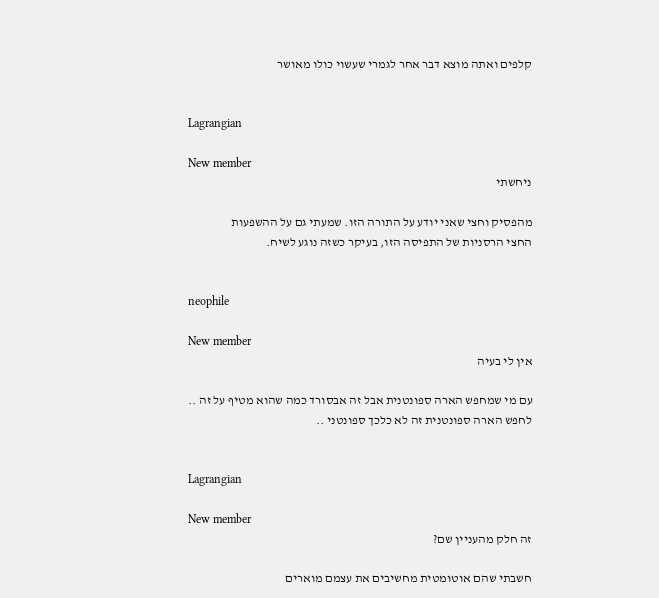קלפים ואתה מוצא דבר אחר לגמרי שעשוי כולו מאושר


Lagrangian

New member
ניחשתי

מהפסיק וחצי שאני יודע על התורה הזו. שמעתי גם על ההשפעות
החצי הרסניות של התפיסה הזו, בעיקר כשזה נוגע לשיח.


neophile

New member
אין לי בעיה

עם מי שמחפש הארה ספונטנית אבל זה אבסורד כמה שהוא מטיף על זה ..
לחפש הארה ספונטנית זה לא כלכך ספונטני ..


Lagrangian

New member
זה חלק מהעניין שם?

חשבתי שהם אוטומטית מחשיבים את עצמם מוארים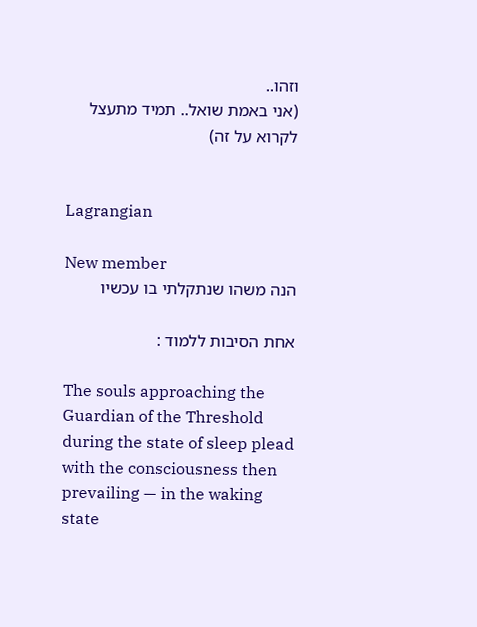וזהו..
(אני באמת שואל.. תמיד מתעצל לקרוא על זה)


Lagrangian

New member
הנה משהו שנתקלתי בו עכשיו

אחת הסיבות ללמוד :

The souls approaching the Guardian of the Threshold during the state of sleep plead with the consciousness then prevailing — in the waking state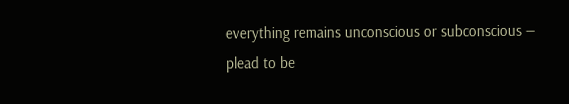everything remains unconscious or subconscious — plead to be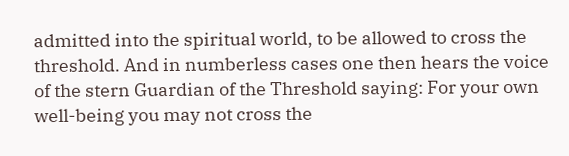admitted into the spiritual world, to be allowed to cross the threshold. And in numberless cases one then hears the voice of the stern Guardian of the Threshold saying: For your own well-being you may not cross the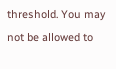threshold. You may not be allowed to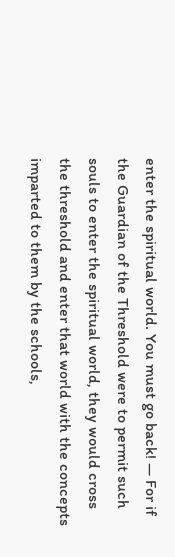enter the spiritual world. You must go back! — For if the Guardian of the Threshold were to permit such souls to enter the spiritual world, they would cross the threshold and enter that world with the concepts imparted to them by the schools,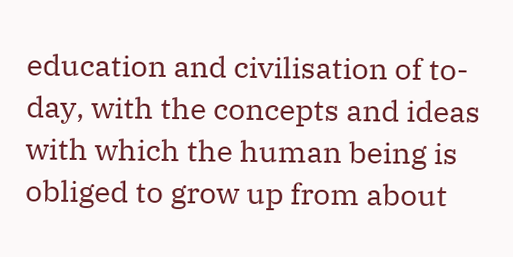education and civilisation of to-day, with the concepts and ideas with which the human being is obliged to grow up from about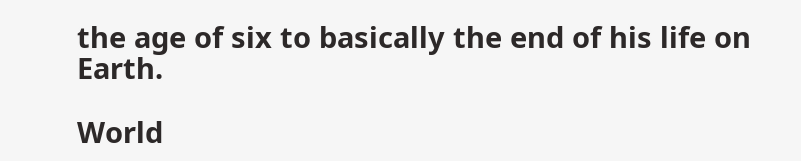the age of six to basically the end of his life on Earth.

World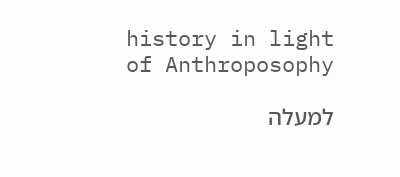history in light of Anthroposophy

למעלה